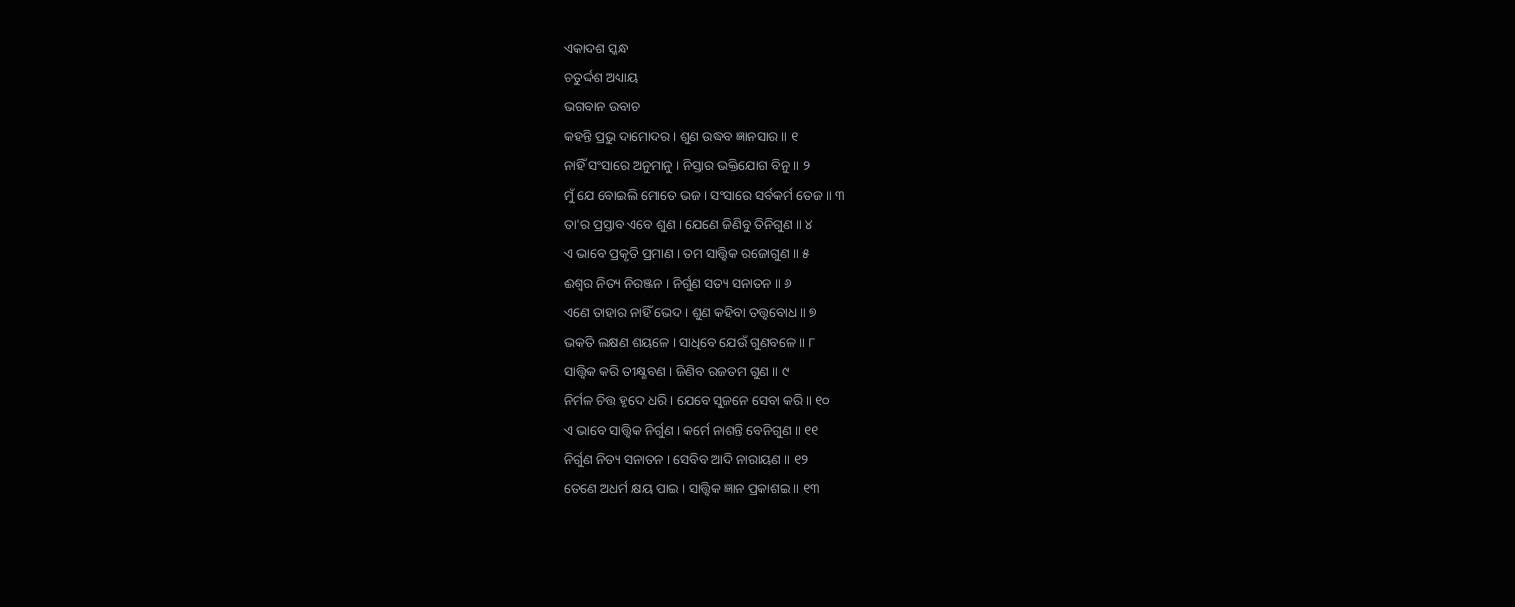ଏକାଦଶ ସ୍କନ୍ଧ
ଚତୁର୍ଦ୍ଦଶ ଅଧ୍ୟାୟ
ଭଗବାନ ଉବାଚ
କହନ୍ତି ପ୍ରଭୁ ଦାମୋଦର । ଶୁଣ ଉଦ୍ଧବ ଜ୍ଞାନସାର ॥ ୧
ନାହିଁ ସଂସାରେ ଅନୁମାନୁ । ନିସ୍ତାର ଭକ୍ତିଯୋଗ ବିନୁ ॥ ୨
ମୁଁ ଯେ ବୋଇଲି ମୋତେ ଭଜ । ସଂସାରେ ସର୍ବକର୍ମ ତେଜ ॥ ୩
ତା'ର ପ୍ରସ୍ତାବ ଏବେ ଶୁଣ । ଯେଣେ ଜିଣିବୁ ତିନିଗୁଣ ॥ ୪
ଏ ଭାବେ ପ୍ରକୃତି ପ୍ରମାଣ । ତମ ସାତ୍ତ୍ୱିକ ରଜୋଗୁଣ ॥ ୫
ଈଶ୍ୱର ନିତ୍ୟ ନିରଞ୍ଜନ । ନିର୍ଗୁଣ ସତ୍ୟ ସନାତନ ॥ ୬
ଏଣେ ତାହାର ନାହିଁ ଭେଦ । ଶୁଣ କହିବା ତତ୍ତ୍ୱବୋଧ ॥ ୭
ଭକତି ଲକ୍ଷଣ ଶୟଳେ । ସାଧିବେ ଯେଉଁ ଗୁଣବଳେ ॥ ୮
ସାତ୍ତ୍ୱିକ କରି ତୀକ୍ଷ୍ଣବଣ । ଜିଣିବ ରଜତମ ଗୁଣ ॥ ୯
ନିର୍ମଳ ଚିତ୍ତ ହୃଦେ ଧରି । ଯେବେ ସୁଜନେ ସେବା କରି ॥ ୧୦
ଏ ଭାବେ ସାତ୍ତ୍ୱିକ ନିର୍ଗୁଣ । କର୍ମେ ନାଶନ୍ତି ବେନିଗୁଣ ॥ ୧୧
ନିର୍ଗୁଣ ନିତ୍ୟ ସନାତନ । ସେବିବ ଆଦି ନାରାୟଣ ॥ ୧୨
ତେଣେ ଅଧର୍ମ କ୍ଷୟ ପାଇ । ସାତ୍ତ୍ୱିକ ଜ୍ଞାନ ପ୍ରକାଶଇ ॥ ୧୩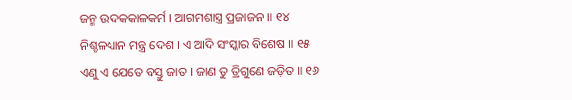ଜନ୍ମ ଉଦକକାଳକର୍ମ । ଆଗମଶାସ୍ତ୍ର ପ୍ରଜାଜନ ॥ ୧୪
ନିଶ୍ଚଳଧ୍ୟାନ ମନ୍ତ୍ର ଦେଶ । ଏ ଆଦି ସଂସ୍କାର ବିଶେଷ ॥ ୧୫
ଏଣୁ ଏ ଯେତେ ବସ୍ତୁ ଜାତ । ଜାଣ ତୁ ତ୍ରିଗୁଣେ ଜଡ଼ିତ ॥ ୧୬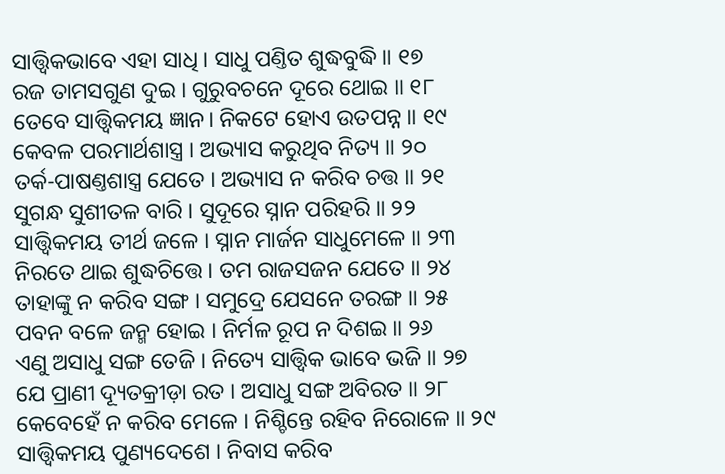ସାତ୍ତ୍ୱିକଭାବେ ଏହା ସାଧି । ସାଧୁ ପଣ୍ତିତ ଶୁଦ୍ଧବୁଦ୍ଧି ॥ ୧୭
ରଜ ତାମସଗୁଣ ଦୁଇ । ଗୁରୁବଚନେ ଦୂରେ ଥୋଇ ॥ ୧୮
ତେବେ ସାତ୍ତ୍ୱିକମୟ ଜ୍ଞାନ। ନିକଟେ ହୋଏ ଉତପନ୍ନ ॥ ୧୯
କେବଳ ପରମାର୍ଥଶାସ୍ତ୍ର । ଅଭ୍ୟାସ କରୁଥିବ ନିତ୍ୟ ॥ ୨୦
ତର୍କ-ପାଷଣ୍ତଶାସ୍ତ୍ର ଯେତେ । ଅଭ୍ୟାସ ନ କରିବ ଚତ୍ତ ॥ ୨୧
ସୁଗନ୍ଧ ସୁଶୀତଳ ବାରି । ସୁଦୂରେ ସ୍ନାନ ପରିହରି ॥ ୨୨
ସାତ୍ତ୍ୱିକମୟ ତୀର୍ଥ ଜଳେ । ସ୍ନାନ ମାର୍ଜନ ସାଧୁମେଳେ ॥ ୨୩
ନିରତେ ଥାଇ ଶୁଦ୍ଧଚିତ୍ତେ । ତମ ରାଜସଜନ ଯେତେ ॥ ୨୪
ତାହାଙ୍କୁ ନ କରିବ ସଙ୍ଗ । ସମୁଦ୍ରେ ଯେସନେ ତରଙ୍ଗ ॥ ୨୫
ପବନ ବଳେ ଜନ୍ମ ହୋଇ । ନିର୍ମଳ ରୂପ ନ ଦିଶଇ ॥ ୨୬
ଏଣୁ ଅସାଧୁ ସଙ୍ଗ ତେଜି । ନିତ୍ୟେ ସାତ୍ତ୍ୱିକ ଭାବେ ଭଜି ॥ ୨୭
ଯେ ପ୍ରାଣୀ ଦ୍ୟୂତକ୍ରୀଡ଼ା ରତ । ଅସାଧୁ ସଙ୍ଗ ଅବିରତ ॥ ୨୮
କେବେହେଁ ନ କରିବ ମେଳେ । ନିଶ୍ଚିନ୍ତେ ରହିବ ନିରୋଳେ ॥ ୨୯
ସାତ୍ତ୍ୱିକମୟ ପୁଣ୍ୟଦେଶେ । ନିବାସ କରିବ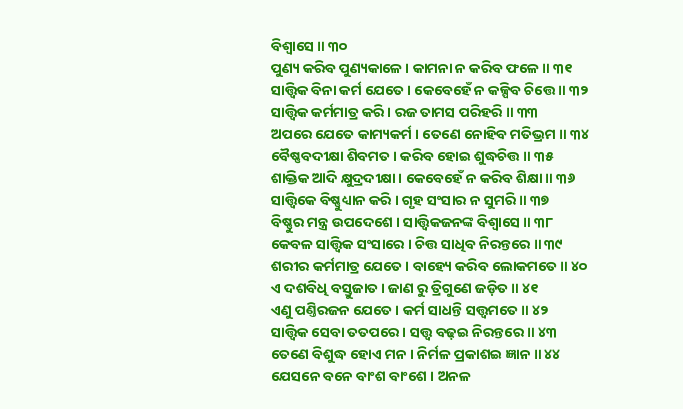ବିଶ୍ୱାସେ ॥ ୩୦
ପୁଣ୍ୟ କରିବ ପୁଣ୍ୟକାଳେ । କାମନା ନ କରିବ ଫଳେ ॥ ୩୧
ସାତ୍ତ୍ୱିକ ବିନା କର୍ମ ଯେତେ । କେବେହେଁ ନ କଳ୍ପିବ ଚିତ୍ତେ ॥ ୩୨
ସାତ୍ତ୍ୱିକ କର୍ମମାତ୍ର କରି । ରଜ ତାମସ ପରିହରି ॥ ୩୩
ଅପରେ ଯେତେ କାମ୍ୟକର୍ମ । ତେଣେ ନୋହିବ ମତିଭ୍ରମ ॥ ୩୪
ବୈଷ୍ଣବଦୀକ୍ଷା ଶିବମତ । କରିବ ହୋଇ ଶୁଦ୍ଧଚିତ୍ତ ॥ ୩୫
ଶାକ୍ତିକ ଆଦି କ୍ଷୁଦ୍ରଦୀକ୍ଷା । କେବେହେଁ ନ କରିବ ଶିକ୍ଷା ॥ ୩୬
ସାତ୍ତ୍ୱିକେ ବିଷ୍ଣୁଧ୍ୟାନ କରି । ଗୃହ ସଂସାର ନ ସୁମରି ॥ ୩୭
ବିଷ୍ଣୁର ମନ୍ତ୍ର ଉପଦେଶେ । ସାତ୍ତ୍ୱିକଜନଙ୍କ ବିଶ୍ୱାସେ ॥ ୩୮
କେବଳ ସାତ୍ତ୍ୱିକ ସଂସାରେ । ଚିତ୍ତ ସାଧିବ ନିରନ୍ତରେ ॥ ୩୯
ଶରୀର କର୍ମମାତ୍ର ଯେତେ । ବାହ୍ୟେ କରିବ ଲୋକମତେ ॥ ୪୦
ଏ ଦଶବିଧି ବସ୍ତୁଜାତ । ଜାଣ ରୁ ତ୍ରିଗୁଣେ ଜଡ଼ିତ ॥ ୪୧
ଏଣୁ ପଣ୍ତିରଜନ ଯେତେ । କର୍ମ ସାଧନ୍ତି ସତ୍ତ୍ୱମତେ ॥ ୪୨
ସାତ୍ତ୍ୱିକ ସେବା ତତପରେ । ସତ୍ତ୍ୱ ବଢ଼ଇ ନିରନ୍ତରେ ॥ ୪୩
ତେଣେ ବିଶୁଦ୍ଧ ହୋଏ ମନ । ନିର୍ମଳ ପ୍ରକାଶଇ ଜ୍ଞାନ ॥ ୪୪
ଯେସନେ ବନେ ବାଂଶ ବାଂଶେ । ଅନଳ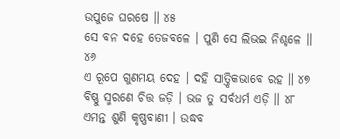ଉପୁଜେ ଘରଷେ ॥ ୪୫
ସେ ବନ ଦହେ ତେଜବଳେ । ପୁଣି ସେ ଲିଭଇ ନିଶ୍ଚଳେ ॥ ୪୬
ଏ ରୂପେ ଗୁଣମୟ ଦେହ । ଦହି ସାତ୍ତ୍ୱିକଭାବେ ରହ ॥ ୪୭
ବିଷ୍ଣୁ ସ୍ମରଣେ ଚିତ୍ତ ଜଡ଼ି । ଭଜ ତୁ ସର୍ବଧର୍ମ ଏଡ଼ି ॥ ୪୮
ଏମନ୍ତ ଶୁଣି କୃଷ୍ଣବାଣୀ । ଉଦ୍ଧବ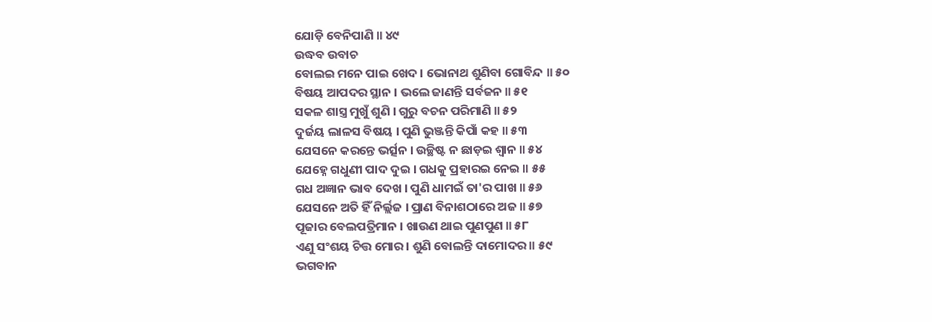ଯୋଡ଼ି ବେନିପାଣି ॥ ୪୯
ଉଦ୍ଧବ ଉବାଚ
ବୋଲଇ ମନେ ପାଇ ଖେଦ । ଭୋନାଥ ଶୁଣିବା ଗୋବିନ୍ଦ ॥ ୫୦
ବିଷୟ ଆପଦର ସ୍ଥାନ । ଭଲେ ଜାଣନ୍ତି ସର୍ବଜନ ॥ ୫୧
ସକଳ ଶାସ୍ତ୍ର ମୁଖୁଁ ଶୁଣି । ଗୁରୁ ବଚନ ପରିମାଣି ॥ ୫୨
ଦୁର୍ଜୟ ଲାଳସ ବିଷୟ । ପୁଣି ଭୁଞ୍ଜନ୍ତି କିପାଁ କହ ॥ ୫୩
ଯେସନେ କରନ୍ତେ ଭର୍ତ୍ସନ । ଉଚ୍ଛିଷ୍ଟ ନ ଛାଡ଼ଇ ଶ୍ୱାନ ॥ ୫୪
ଯେହ୍ନେ ଗଧୁଣୀ ପାଦ ଦୁଇ । ଗଧକୁ ପ୍ରହାରଇ ନେଇ ॥ ୫୫
ଗଧ ଅଜ୍ଞାନ ଭାବ ଦେଖ । ପୁଣି ଧାମଇଁ ତା'ର ପାଖ ॥ ୫୬
ଯେସନେ ଅତି ହିଁ ନିର୍ଲ୍ଲଜ । ପ୍ରାଣ ବିନାଶଠାରେ ଅଜ ॥ ୫୭
ପୂଜାର ବେଲପତ୍ରିମାନ । ଖାଉଣ ଥାଇ ପୁଣପୁଣ ॥ ୫୮
ଏଣୁ ସଂଶୟ ଚିତ୍ତ ମୋର । ଶୁଣି ବୋଲନ୍ତି ଦାମୋଦର ॥ ୫୯
ଭଗବାନ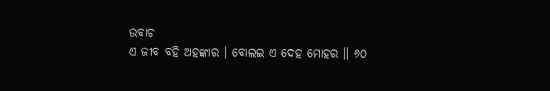ଉବାଚ
ଏ ଜୀବ ବହି ଅହଙ୍କାର । ବୋଲଇ ଏ ଦେହ ମୋହର ॥ ୬୦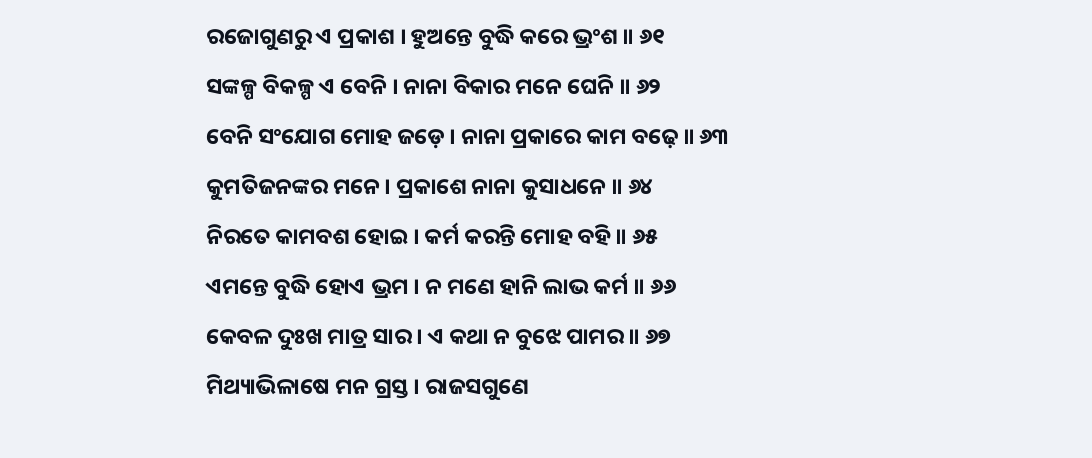ରଜୋଗୁଣରୁ ଏ ପ୍ରକାଶ । ହୁଅନ୍ତେ ବୁଦ୍ଧି କରେ ଭ୍ରଂଶ ॥ ୬୧
ସଙ୍କଳ୍ପ ବିକଳ୍ପ ଏ ବେନି । ନାନା ବିକାର ମନେ ଘେନି ॥ ୬୨
ବେନି ସଂଯୋଗ ମୋହ ଜଡ଼େ । ନାନା ପ୍ରକାରେ କାମ ବଢ଼େ ॥ ୬୩
କୁମତିଜନଙ୍କର ମନେ । ପ୍ରକାଶେ ନାନା କୁସାଧନେ ॥ ୬୪
ନିରତେ କାମବଶ ହୋଇ । କର୍ମ କରନ୍ତି ମୋହ ବହି ॥ ୬୫
ଏମନ୍ତେ ବୁଦ୍ଧି ହୋଏ ଭ୍ରମ । ନ ମଣେ ହାନି ଲାଭ କର୍ମ ॥ ୬୬
କେବଳ ଦୁଃଖ ମାତ୍ର ସାର । ଏ କଥା ନ ବୁଝେ ପାମର ॥ ୬୭
ମିଥ୍ୟାଭିଳାଷେ ମନ ଗ୍ରସ୍ତ । ରାଜସଗୁଣେ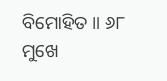ବିମୋହିତ ॥ ୬୮
ମୁଖେ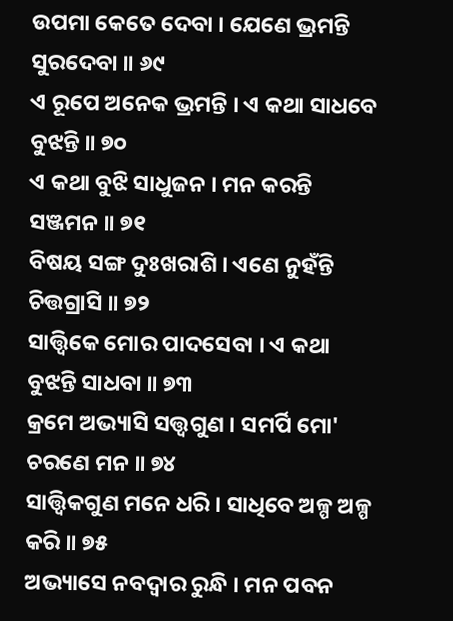ଉପମା କେତେ ଦେବା । ଯେଣେ ଭ୍ରମନ୍ତି ସୁରଦେବା ॥ ୬୯
ଏ ରୂପେ ଅନେକ ଭ୍ରମନ୍ତି । ଏ କଥା ସାଧବେ ବୁଝନ୍ତି ॥ ୭୦
ଏ କଥା ବୁଝି ସାଧୁଜନ । ମନ କରନ୍ତି ସଞ୍ଜମନ ॥ ୭୧
ବିଷୟ ସଙ୍ଗ ଦୁଃଖରାଶି । ଏଣେ ନୁହଁନ୍ତି ଚିତ୍ତଗ୍ରାସି ॥ ୭୨
ସାତ୍ତ୍ୱିକେ ମୋର ପାଦସେବା । ଏ କଥା ବୁଝନ୍ତି ସାଧବା ॥ ୭୩
କ୍ରମେ ଅଭ୍ୟାସି ସତ୍ତ୍ୱଗୁଣ । ସମର୍ପି ମୋ' ଚରଣେ ମନ ॥ ୭୪
ସାତ୍ତ୍ୱିକଗୁଣ ମନେ ଧରି । ସାଧିବେ ଅଳ୍ପ ଅଳ୍ପ କରି ॥ ୭୫
ଅଭ୍ୟାସେ ନବଦ୍ୱାର ରୁନ୍ଧି । ମନ ପବନ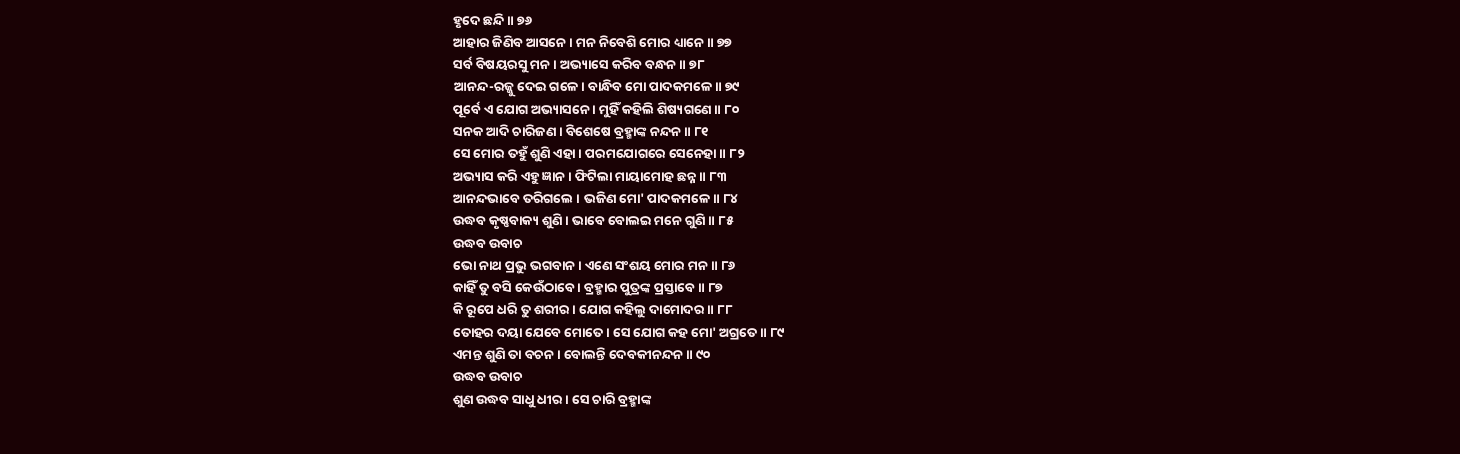ହୃଦେ ଛନ୍ଦି ॥ ୭୬
ଆହାର ଜିଣିବ ଆସନେ । ମନ ନିବେଶି ମୋର ଧ୍ୟାନେ ॥ ୭୭
ସର୍ବ ବିଷୟରସୁ ମନ । ଅଭ୍ୟାସେ କରିବ ବନ୍ଧନ ॥ ୭୮
ଆନନ୍ଦ-ରଜ୍ଜୁ ଦେଇ ଗଳେ । ବାନ୍ଧିବ ମୋ ପାଦକମଳେ ॥ ୭୯
ପୂର୍ବେ ଏ ଯୋଗ ଅଭ୍ୟାସନେ । ମୁହିଁ କହିଲି ଶିଷ୍ୟଗଣେ ॥ ୮୦
ସନକ ଆଦି ଚାରିଜଣ । ବିଶେଷେ ବ୍ରହ୍ମାଙ୍କ ନନ୍ଦନ ॥ ୮୧
ସେ ମୋର ତହୁଁ ଶୁଣି ଏହା । ପରମଯୋଗରେ ସେନେହା ॥ ୮୨
ଅଭ୍ୟାସ କରି ଏହୁ ଜ୍ଞାନ । ଫିଟିଲା ମାୟାମୋହ ଛନ୍ନ ॥ ୮୩
ଆନନ୍ଦଭାବେ ତରିଗଲେ । ଭଜିଣ ମୋ' ପାଦକମଳେ ॥ ୮୪
ଉଦ୍ଧବ କୃଷ୍ଣବାକ୍ୟ ଶୁଣି । ଭାବେ ବୋଲଇ ମନେ ଗୁଣି ॥ ୮୫
ଉଦ୍ଧବ ଉବାଚ
ଭୋ ନାଥ ପ୍ରଭୁ ଭଗବାନ । ଏଣେ ସଂଶୟ ମୋର ମନ ॥ ୮୬
କାହିଁ ତୁ ବସି କେଉଁଠାବେ । ବ୍ରହ୍ମାର ପୁତ୍ରଙ୍କ ପ୍ରସ୍ତାବେ ॥ ୮୭
କି ରୂପେ ଧରି ତୁ ଶରୀର । ଯୋଗ କହିଲୁ ଦାମୋଦର ॥ ୮୮
ତୋହର ଦୟା ଯେବେ ମୋତେ । ସେ ଯୋଗ କହ ମୋ' ଅଗ୍ରତେ ॥ ୮୯
ଏମନ୍ତ ଶୁଣି ତା ବଚନ । ବୋଲନ୍ତି ଦେବକୀନନ୍ଦନ ॥ ୯୦
ଉଦ୍ଧବ ଉବାଚ
ଶୁଣ ଉଦ୍ଧବ ସାଧୁ ଧୀର । ସେ ଚାରି ବ୍ରହ୍ମାଙ୍କ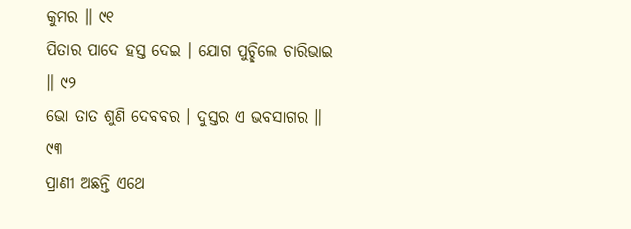କୁମର ॥ ୯୧
ପିତାର ପାଦେ ହସ୍ତ ଦେଇ । ଯୋଗ ପୁଚ୍ଛିଲେ ଚାରିଭାଇ ॥ ୯୨
ଭୋ ତାତ ଶୁଣି ଦେବବର । ଦୁସ୍ତର ଏ ଭବସାଗର ॥ ୯୩
ପ୍ରାଣୀ ଅଛନ୍ତି ଏଥେ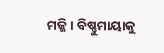ମଜ୍ଜି । ବିଷ୍ଣୁମାୟାକୁ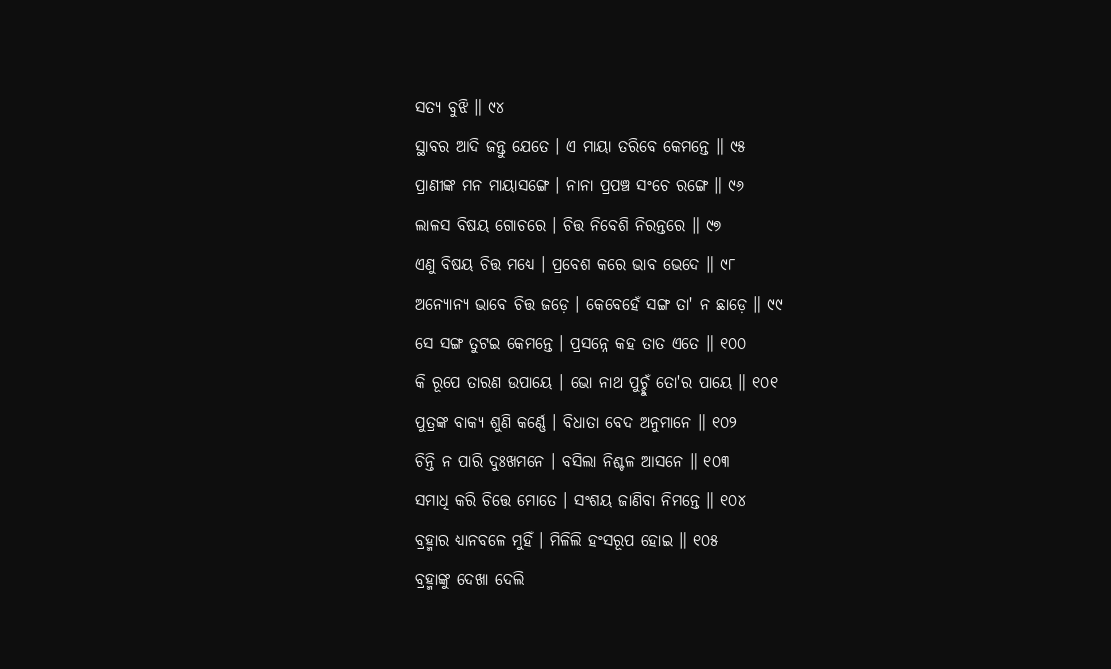ସତ୍ୟ ବୁଝି ॥ ୯୪
ସ୍ଥାବର ଆଦି ଜନ୍ତୁ ଯେତେ । ଏ ମାୟା ତରିବେ କେମନ୍ତେ ॥ ୯୫
ପ୍ରାଣୀଙ୍କ ମନ ମାୟାସଙ୍ଗେ । ନାନା ପ୍ରପଞ୍ଚ ସଂଚେ ରଙ୍ଗେ ॥ ୯୬
ଲାଳସ ବିଷୟ ଗୋଚରେ । ଚିତ୍ତ ନିବେଶି ନିରନ୍ତରେ ॥ ୯୭
ଏଣୁ ବିଷୟ ଚିତ୍ତ ମଧ୍ୟେ । ପ୍ରବେଶ କରେ ଭାବ ଭେଦେ ॥ ୯୮
ଅନ୍ୟୋନ୍ୟ ଭାବେ ଚିତ୍ତ ଜଡ଼େ । କେବେହେଁ ସଙ୍ଗ ତା' ନ ଛାଡ଼େ ॥ ୯୯
ସେ ସଙ୍ଗ ତୁଟଇ କେମନ୍ତେ । ପ୍ରସନ୍ନେ କହ ତାତ ଏତେ ॥ ୧୦୦
କି ରୂପେ ତାରଣ ଉପାୟେ । ଭୋ ନାଥ ପୁଚ୍ଛୁଁ ତୋ'ର ପାୟେ ॥ ୧୦୧
ପୁତ୍ରଙ୍କ ବାକ୍ୟ ଶୁଣି କର୍ଣ୍ଣେ । ବିଧାତା ବେଦ ଅନୁମାନେ ॥ ୧୦୨
ଚିନ୍ତି ନ ପାରି ଦୁଃଖମନେ । ବସିଲା ନିଶ୍ଚଳ ଆସନେ ॥ ୧୦୩
ସମାଧି କରି ଚିତ୍ତେ ମୋତେ । ସଂଶୟ ଜାଣିବା ନିମନ୍ତେ ॥ ୧୦୪
ବ୍ରହ୍ମାର ଧ୍ୟାନବଳେ ମୁହିଁ । ମିଳିଲି ହଂସରୂପ ହୋଇ ॥ ୧୦୫
ବ୍ରହ୍ମାଙ୍କୁ ଦେଖା ଦେଲି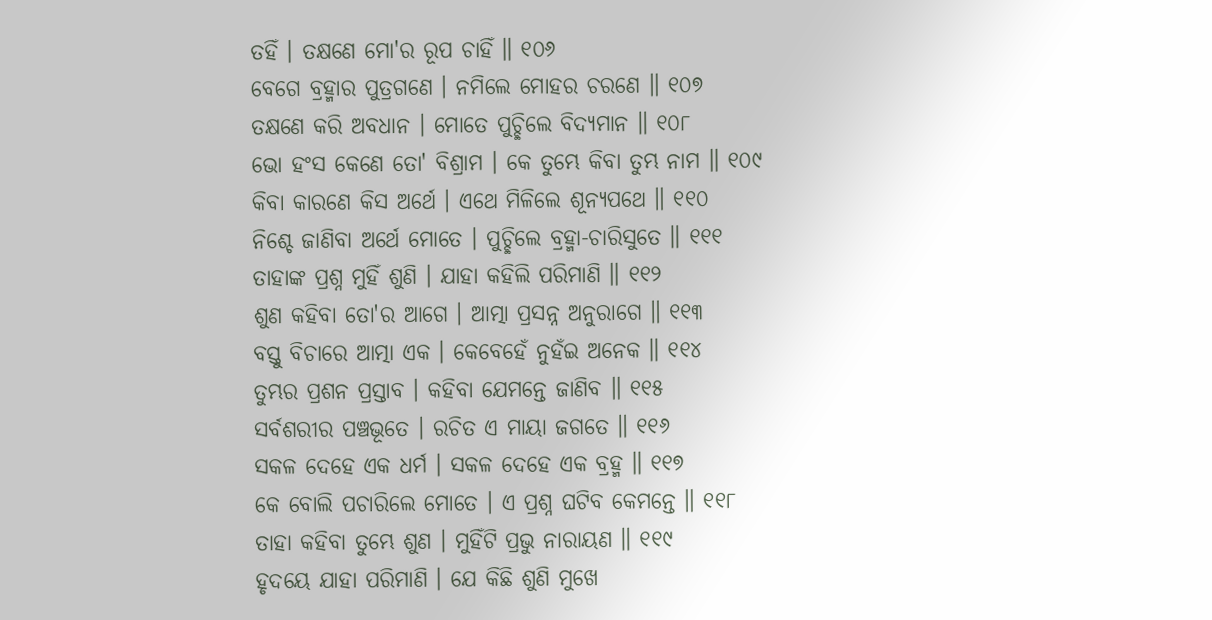ତହିଁ । ତକ୍ଷଣେ ମୋ'ର ରୂପ ଚାହିଁ ॥ ୧୦୬
ବେଗେ ବ୍ରହ୍ମାର ପୁତ୍ରଗଣେ । ନମିଲେ ମୋହର ଚରଣେ ॥ ୧୦୭
ତକ୍ଷଣେ କରି ଅବଧାନ । ମୋତେ ପୁଚ୍ଛିଲେ ବିଦ୍ୟମାନ ॥ ୧୦୮
ଭୋ ହଂସ କେଣେ ତୋ' ବିଶ୍ରାମ । କେ ତୁମ୍ଭେ କିବା ତୁମ୍ଭ ନାମ ॥ ୧୦୯
କିବା କାରଣେ କିସ ଅର୍ଥେ । ଏଥେ ମିଳିଲେ ଶୂନ୍ୟପଥେ ॥ ୧୧୦
ନିଶ୍ଚେ ଜାଣିବା ଅର୍ଥେ ମୋତେ । ପୁଚ୍ଛିଲେ ବ୍ରହ୍ମା-ଚାରିସୁତେ ॥ ୧୧୧
ତାହାଙ୍କ ପ୍ରଶ୍ନ ମୁହିଁ ଶୁଣି । ଯାହା କହିଲି ପରିମାଣି ॥ ୧୧୨
ଶୁଣ କହିବା ତୋ'ର ଆଗେ । ଆତ୍ମା ପ୍ରସନ୍ନ ଅନୁରାଗେ ॥ ୧୧୩
ବସ୍ତୁ ବିଚାରେ ଆତ୍ମା ଏକ । କେବେହେଁ ନୁହଁଇ ଅନେକ ॥ ୧୧୪
ତୁମ୍ଭର ପ୍ରଶନ ପ୍ରସ୍ତାବ । କହିବା ଯେମନ୍ତେ ଜାଣିବ ॥ ୧୧୫
ସର୍ବଶରୀର ପଞ୍ଚଭୂତେ । ରଚିତ ଏ ମାୟା ଜଗତେ ॥ ୧୧୬
ସକଳ ଦେହେ ଏକ ଧର୍ମ । ସକଳ ଦେହେ ଏକ ବ୍ରହ୍ମ ॥ ୧୧୭
କେ ବୋଲି ପଚାରିଲେ ମୋତେ । ଏ ପ୍ରଶ୍ନ ଘଟିବ କେମନ୍ତେ ॥ ୧୧୮
ତାହା କହିବା ତୁମ୍ଭେ ଶୁଣ । ମୁହିଁଟି ପ୍ରଭୁ ନାରାୟଣ ॥ ୧୧୯
ହୃଦୟେ ଯାହା ପରିମାଣି । ଯେ କିଛି ଶୁଣି ମୁଖେ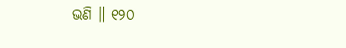ଭଣି ॥ ୧୨୦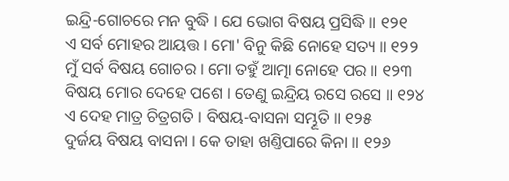ଇନ୍ଦ୍ରି-ଗୋଚରେ ମନ ବୁଦ୍ଧି । ଯେ ଭୋଗ ବିଷୟ ପ୍ରସିଦ୍ଧି ॥ ୧୨୧
ଏ ସର୍ବ ମୋହର ଆୟତ୍ତ । ମୋ' ବିନୁ କିଛି ନୋହେ ସତ୍ୟ ॥ ୧୨୨
ମୁଁ ସର୍ବ ବିଷୟ ଗୋଚର । ମୋ ତହୁଁ ଆତ୍ମା ନୋହେ ପର ॥ ୧୨୩
ବିଷୟ ମୋର ଦେହେ ପଶେ । ତେଣୁ ଇନ୍ଦ୍ରିୟ ରସେ ରସେ ॥ ୧୨୪
ଏ ଦେହ ମାତ୍ର ଚିତ୍ରଗତି । ବିଷୟ-ବାସନା ସମ୍ଭୂତି ॥ ୧୨୫
ଦୁର୍ଜୟ ବିଷୟ ବାସନା । କେ ତାହା ଖଣ୍ତିପାରେ କିନା ॥ ୧୨୬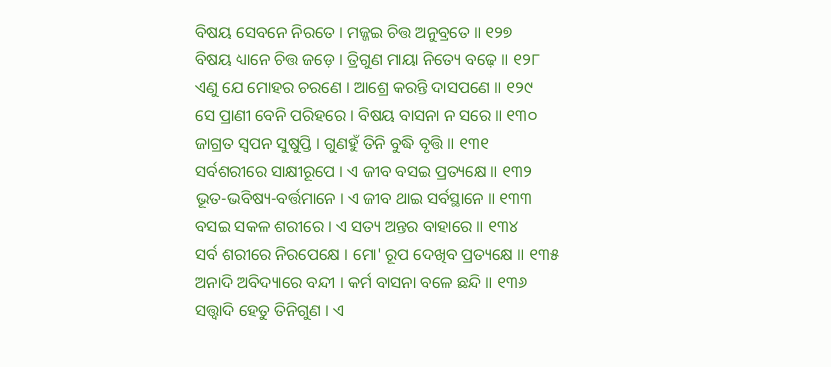ବିଷୟ ସେବନେ ନିରତେ । ମଜ୍ଜଇ ଚିତ୍ତ ଅନୁବ୍ରତେ ॥ ୧୨୭
ବିଷୟ ଧ୍ୟାନେ ଚିତ୍ତ ଜଡ଼େ । ତ୍ରିଗୁଣ ମାୟା ନିତ୍ୟେ ବଢ଼େ ॥ ୧୨୮
ଏଣୁ ଯେ ମୋହର ଚରଣେ । ଆଶ୍ରେ କରନ୍ତି ଦାସପଣେ ॥ ୧୨୯
ସେ ପ୍ରାଣୀ ବେନି ପରିହରେ । ବିଷୟ ବାସନା ନ ସରେ ॥ ୧୩୦
ଜାଗ୍ରତ ସ୍ୱପନ ସୁଷୁପ୍ତି । ଗୁଣହୁଁ ତିନି ବୁଦ୍ଧି ବୃତ୍ତି ॥ ୧୩୧
ସର୍ବଶରୀରେ ସାକ୍ଷୀରୂପେ । ଏ ଜୀବ ବସଇ ପ୍ରତ୍ୟକ୍ଷେ ॥ ୧୩୨
ଭୂତ-ଭବିଷ୍ୟ-ବର୍ତ୍ତମାନେ । ଏ ଜୀବ ଥାଇ ସର୍ବସ୍ଥାନେ ॥ ୧୩୩
ବସଇ ସକଳ ଶରୀରେ । ଏ ସତ୍ୟ ଅନ୍ତର ବାହାରେ ॥ ୧୩୪
ସର୍ବ ଶରୀରେ ନିରପେକ୍ଷେ । ମୋ' ରୂପ ଦେଖିବ ପ୍ରତ୍ୟକ୍ଷେ ॥ ୧୩୫
ଅନାଦି ଅବିଦ୍ୟାରେ ବନ୍ଦୀ । କର୍ମ ବାସନା ବଳେ ଛନ୍ଦି ॥ ୧୩୬
ସତ୍ତ୍ୱାଦି ହେତୁ ତିନିଗୁଣ । ଏ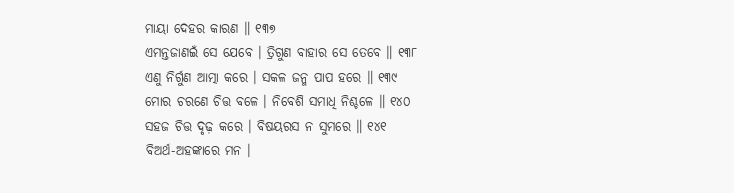ମାୟା ଦେହର କାରଣ ॥ ୧୩୭
ଏମନ୍ତଜାଣଇଁ ସେ ଯେବେ । ତ୍ରିଗୁଣ ବାହାର ସେ ତେବେ ॥ ୧୩୮
ଏଣୁ ନିର୍ଗୁଣ ଆତ୍ମା କରେ । ସକଳ ଜନ୍ମ ପାପ ହରେ ॥ ୧୩୯
ମୋର ଚରଣେ ଚିତ୍ତ ବଳେ । ନିବେଶି ସମାଧି ନିଶ୍ଚଳେ ॥ ୧୪୦
ସହଜ ଚିତ୍ତ ଦୃଢ଼ କରେ । ବିଷୟରସ ନ ସୁମରେ ॥ ୧୪୧
ବିଅର୍ଥ-ଅହଙ୍କାରେ ମନ ।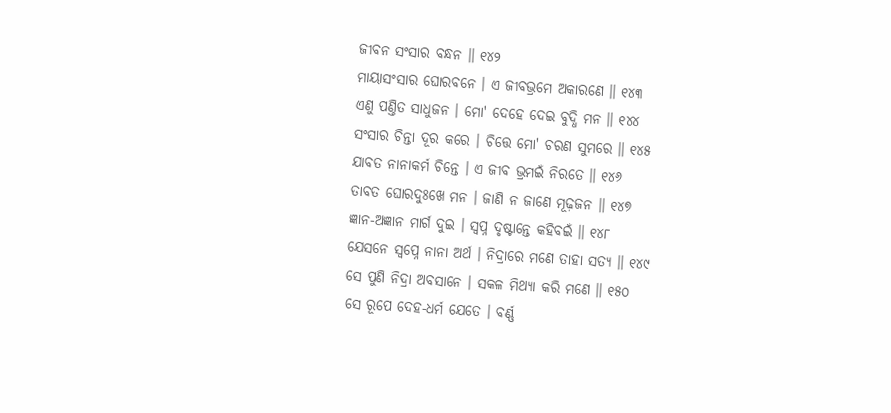ଜୀବନ ସଂସାର ବନ୍ଧନ ॥ ୧୪୨
ମାୟାସଂସାର ଘୋରବନେ । ଏ ଜୀବଭ୍ରମେ ଅକାରଣେ ॥ ୧୪୩
ଏଣୁ ପଣ୍ତିତ ସାଧୁଜନ । ମୋ' ଦେହେ ଦେଇ ବୁଦ୍ଧି ମନ ॥ ୧୪୪
ସଂସାର ଚିନ୍ତା ଦୂର କରେ । ଚିତ୍ତେ ମୋ' ଚରଣ ସୁମରେ ॥ ୧୪୫
ଯାବତ ନାନାକର୍ମ ଚିନ୍ତେ । ଏ ଜୀବ ଭ୍ରମଇଁ ନିରତେ ॥ ୧୪୬
ତାବତ ଘୋରଦୁଃଖେ ମନ । ଜାଣି ନ ଜାଣେ ମୂଢ଼ଜନ ॥ ୧୪୭
ଜ୍ଞାନ-ଅଜ୍ଞାନ ମାର୍ଗ ଦୁଇ । ସ୍ୱପ୍ନ ଦୃଷ୍ଟାନ୍ତେ କହିବଇଁ ॥ ୧୪୮
ଯେସନେ ସ୍ୱପ୍ନେ ନାନା ଅର୍ଥ । ନିଦ୍ରାରେ ମଣେ ତାହା ସତ୍ୟ ॥ ୧୪୯
ସେ ପୁଣି ନିଦ୍ରା ଅବସାନେ । ସକଳ ମିଥ୍ୟା କରି ମଣେ ॥ ୧୫୦
ସେ ରୂପେ ଦେହ-ଧର୍ମ ଯେତେ । ବର୍ଣ୍ଣ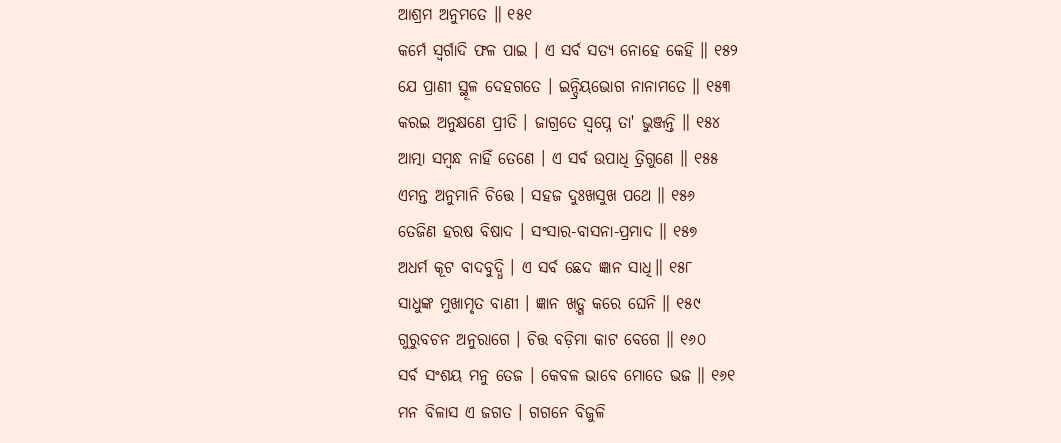ଆଶ୍ରମ ଅନୁମତେ ॥ ୧୫୧
କର୍ମେ ସ୍ୱର୍ଗାଦି ଫଳ ପାଇ । ଏ ସର୍ବ ସତ୍ୟ ନୋହେ କେହି ॥ ୧୫୨
ଯେ ପ୍ରାଣୀ ସ୍ଥୂଳ ଦେହଗତେ । ଇନ୍ଦ୍ରିୟଭୋଗ ନାନାମତେ ॥ ୧୫୩
କରଇ ଅନୁକ୍ଷଣେ ପ୍ରୀତି । ଜାଗ୍ରତେ ସ୍ୱପ୍ନେ ତା' ଭୁଞ୍ଜନ୍ତି ॥ ୧୫୪
ଆତ୍ମା ସମ୍ବନ୍ଧ ନାହିଁ ତେଣେ । ଏ ସର୍ବ ଉପାଧି ତ୍ରିଗୁଣେ ॥ ୧୫୫
ଏମନ୍ତ ଅନୁମାନି ଚିତ୍ତେ । ସହଜ ଦୁଃଖସୁଖ ପଥେ ॥ ୧୫୬
ତେଜିଣ ହରଷ ବିଷାଦ । ସଂସାର-ବାସନା-ପ୍ରମାଦ ॥ ୧୫୭
ଅଧର୍ମ କୂଟ ବାଦବୁଦ୍ଧି । ଏ ସର୍ବ ଛେଦ ଜ୍ଞାନ ସାଧି॥ ୧୫୮
ସାଧୁଙ୍କ ମୁଖାମୃତ ବାଣୀ । ଜ୍ଞାନ ଖଡ଼୍ଗ କରେ ଘେନି ॥ ୧୫୯
ଗୁରୁବଚନ ଅନୁରାଗେ । ଚିତ୍ତ ବଡ଼ିମା କାଟ ବେଗେ ॥ ୧୬୦
ସର୍ବ ସଂଶୟ ମନୁ ତେଜ । କେବଳ ଭାବେ ମୋତେ ଭଜ ॥ ୧୬୧
ମନ ବିଳାସ ଏ ଜଗତ । ଗଗନେ ବିଜୁଳି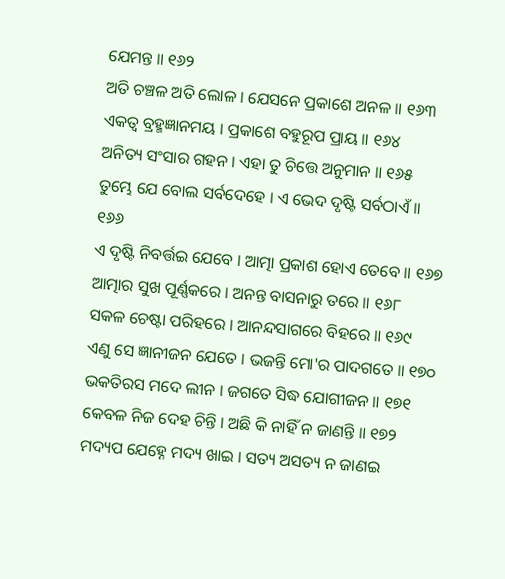ଯେମନ୍ତ ॥ ୧୬୨
ଅତି ଚଞ୍ଚଳ ଅତି ଲୋଳ । ଯେସନେ ପ୍ରକାଶେ ଅନଳ ॥ ୧୬୩
ଏକତ୍ୱ ବ୍ରହ୍ମଜ୍ଞାନମୟ । ପ୍ରକାଶେ ବହୁରୂପ ପ୍ରାୟ ॥ ୧୬୪
ଅନିତ୍ୟ ସଂସାର ଗହନ । ଏହା ତୁ ଚିତ୍ତେ ଅନୁମାନ ॥ ୧୬୫
ତୁମ୍ଭେ ଯେ ବୋଲ ସର୍ବଦେହେ । ଏ ଭେଦ ଦୃଷ୍ଟି ସର୍ବଠାଏଁ ॥ ୧୬୬
ଏ ଦୃଷ୍ଟି ନିବର୍ତ୍ତଇ ଯେବେ । ଆତ୍ମା ପ୍ରକାଶ ହୋଏ ତେବେ ॥ ୧୬୭
ଆତ୍ମାର ସୁଖ ପୂର୍ଣ୍ଣକରେ । ଅନନ୍ତ ବାସନାରୁ ତରେ ॥ ୧୬୮
ସକଳ ଚେଷ୍ଟା ପରିହରେ । ଆନନ୍ଦସାଗରେ ବିହରେ ॥ ୧୬୯
ଏଣୁ ସେ ଜ୍ଞାନୀଜନ ଯେତେ । ଭଜନ୍ତି ମୋ'ର ପାଦଗତେ ॥ ୧୭୦
ଭକତିରସ ମଦେ ଲୀନ । ଜଗତେ ସିଦ୍ଧ ଯୋଗୀଜନ ॥ ୧୭୧
କେବଳ ନିଜ ଦେହ ଚିନ୍ତି । ଅଛି କି ନାହିଁ ନ ଜାଣନ୍ତି ॥ ୧୭୨
ମଦ୍ୟପ ଯେହ୍ନେ ମଦ୍ୟ ଖାଇ । ସତ୍ୟ ଅସତ୍ୟ ନ ଜାଣଇ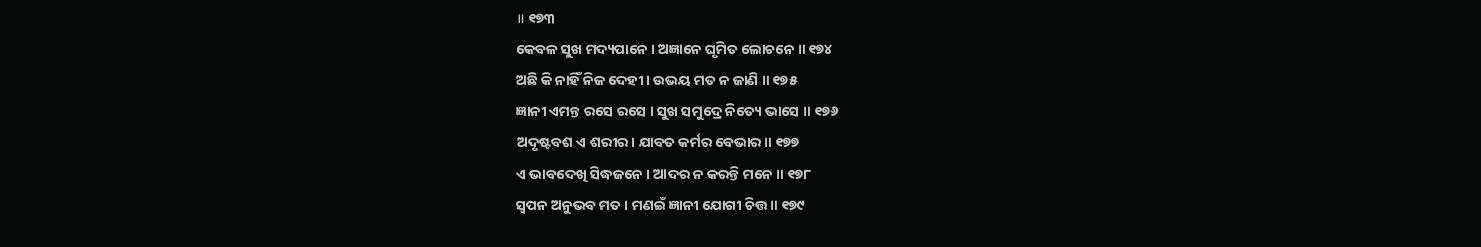॥ ୧୭୩
କେବଳ ସୁଖ ମଦ୍ୟପାନେ । ଅଜ୍ଞାନେ ଘୃମିତ ଲୋଚନେ ॥ ୧୭୪
ଅଛି କି ନାହିଁ ନିଜ ଦେହୀ । ଉଭୟ ମତ ନ ଜାଣି ॥ ୧୭୫
ଜ୍ଞାନୀ ଏମନ୍ତ ରସେ ରସେ । ସୁଖ ସମୁଦ୍ରେ ନିତ୍ୟେ ଭାସେ ॥ ୧୭୬
ଅଦୃଷ୍ଟବଶ ଏ ଶରୀର। ଯାବତ କର୍ମର ବେଭାର ॥ ୧୭୭
ଏ ଭାବଦେଖି ସିଦ୍ଧଜନେ । ଆଦର ନ କରନ୍ତି ମନେ ॥ ୧୭୮
ସ୍ୱପନ ଅନୁଭବ ମତ । ମଣଇଁ ଜ୍ଞାନୀ ଯୋଗୀ ଚିତ୍ତ ॥ ୧୭୯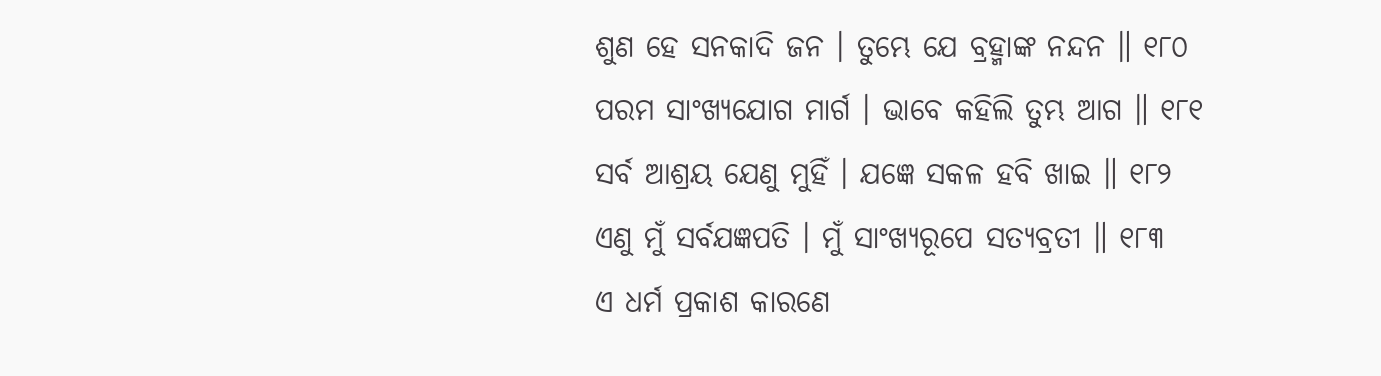ଶୁଣ ହେ ସନକାଦି ଜନ । ତୁମ୍ଭେ ଯେ ବ୍ରହ୍ମାଙ୍କ ନନ୍ଦନ ॥ ୧୮୦
ପରମ ସାଂଖ୍ୟଯୋଗ ମାର୍ଗ । ଭାବେ କହିଲି ତୁମ୍ଭ ଆଗ ॥ ୧୮୧
ସର୍ବ ଆଶ୍ରୟ ଯେଣୁ ମୁହିଁ । ଯଜ୍ଞେ ସକଳ ହବି ଖାଇ ॥ ୧୮୨
ଏଣୁ ମୁଁ ସର୍ବଯଜ୍ଞପତି । ମୁଁ ସାଂଖ୍ୟରୂପେ ସତ୍ୟବ୍ରତୀ ॥ ୧୮୩
ଏ ଧର୍ମ ପ୍ରକାଶ କାରଣେ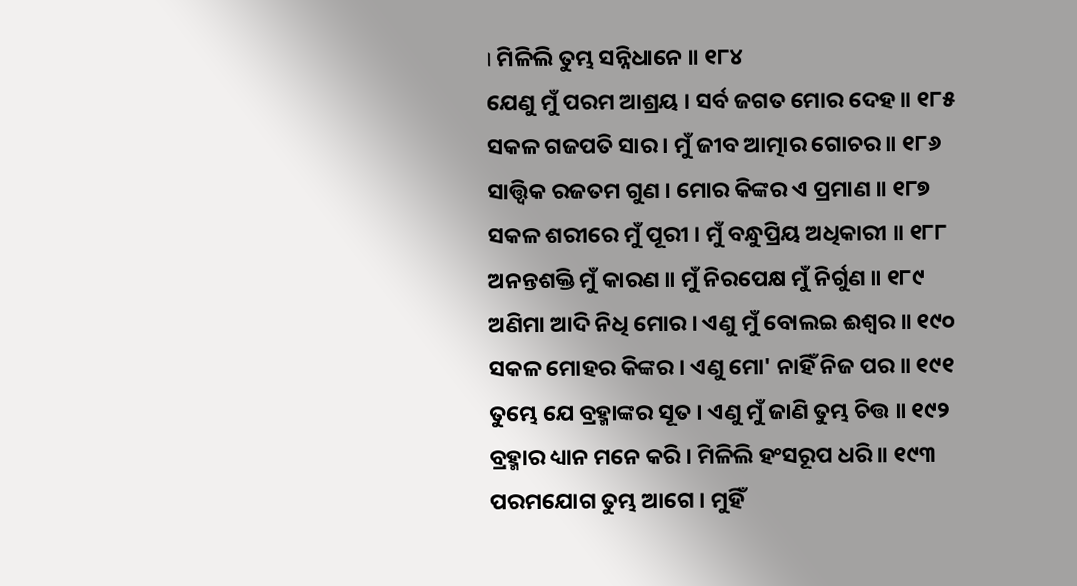। ମିଳିଲି ତୁମ୍ଭ ସନ୍ନିଧାନେ ॥ ୧୮୪
ଯେଣୁ ମୁଁ ପରମ ଆଶ୍ରୟ । ସର୍ବ ଜଗତ ମୋର ଦେହ ॥ ୧୮୫
ସକଳ ଗଜପତି ସାର । ମୁଁ ଜୀବ ଆତ୍ମାର ଗୋଚର ॥ ୧୮୬
ସାତ୍ତ୍ୱିକ ରଜତମ ଗୁଣ । ମୋର କିଙ୍କର ଏ ପ୍ରମାଣ ॥ ୧୮୭
ସକଳ ଶରୀରେ ମୁଁ ପୂରୀ । ମୁଁ ବନ୍ଧୁପ୍ରିୟ ଅଧିକାରୀ ॥ ୧୮୮
ଅନନ୍ତଶକ୍ତି ମୁଁ କାରଣ ॥ ମୁଁ ନିରପେକ୍ଷ ମୁଁ ନିର୍ଗୁଣ ॥ ୧୮୯
ଅଣିମା ଆଦି ନିଧି ମୋର । ଏଣୁ ମୁଁ ବୋଲଇ ଈଶ୍ୱର ॥ ୧୯୦
ସକଳ ମୋହର କିଙ୍କର । ଏଣୁ ମୋ' ନାହିଁ ନିଜ ପର ॥ ୧୯୧
ତୁମ୍ଭେ ଯେ ବ୍ରହ୍ମାଙ୍କର ସୂତ । ଏଣୁ ମୁଁ ଜାଣି ତୁମ୍ଭ ଚିତ୍ତ ॥ ୧୯୨
ବ୍ରହ୍ମାର ଧ୍ୟାନ ମନେ କରି । ମିଳିଲି ହଂସରୂପ ଧରି ॥ ୧୯୩
ପରମଯୋଗ ତୁମ୍ଭ ଆଗେ । ମୁହିଁ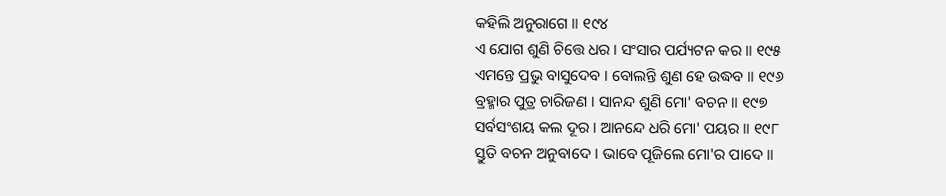କହିଲି ଅନୁରାଗେ ॥ ୧୯୪
ଏ ଯୋଗ ଶୁଣି ଚିତ୍ତେ ଧର । ସଂସାର ପର୍ଯ୍ୟଟନ କର ॥ ୧୯୫
ଏମନ୍ତେ ପ୍ରଭୁ ବାସୁଦେବ । ବୋଲନ୍ତି ଶୁଣ ହେ ଉଦ୍ଧବ ॥ ୧୯୬
ବ୍ରହ୍ମାର ପୁତ୍ର ଚାରିଜଣ । ସାନନ୍ଦ ଶୁଣି ମୋ' ବଚନ ॥ ୧୯୭
ସର୍ବସଂଶୟ କଲ ଦୂର । ଆନନ୍ଦେ ଧରି ମୋ' ପୟର ॥ ୧୯୮
ସ୍ତୁତି ବଚନ ଅନୁବାଦେ । ଭାବେ ପୂଜିଲେ ମୋ'ର ପାଦେ ॥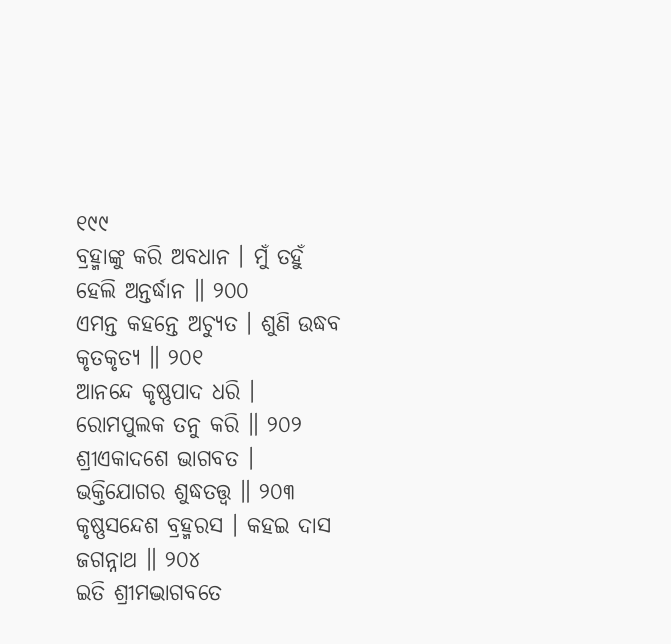୧୯୯
ବ୍ରହ୍ମାଙ୍କୁ କରି ଅବଧାନ । ମୁଁ ତହୁଁ ହେଲି ଅନ୍ତର୍ଦ୍ଧାନ ॥ ୨୦୦
ଏମନ୍ତ କହନ୍ତେ ଅଚ୍ୟୁତ । ଶୁଣି ଉଦ୍ଧବ କୃତକୃତ୍ୟ ॥ ୨୦୧
ଆନନ୍ଦେ କୃଷ୍ଣପାଦ ଧରି । ରୋମପୁଲକ ତନୁ କରି ॥ ୨୦୨
ଶ୍ରୀଏକାଦଶେ ଭାଗବତ । ଭକ୍ତିଯୋଗର ଶୁଦ୍ଧତତ୍ତ୍ୱ ॥ ୨୦୩
କୃଷ୍ଣସନ୍ଦେଶ ବ୍ରହ୍ମରସ । କହଇ ଦାସ ଜଗନ୍ନାଥ ॥ ୨୦୪
ଇତି ଶ୍ରୀମଦ୍ଭାଗବତେ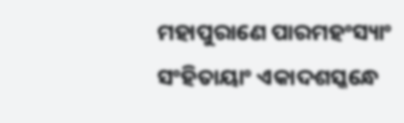ମହାପୁରାଣେ ପାରମହଂସ୍ୟାଂ
ସଂହିତାୟାଂ ଏକାଦଶସ୍କନ୍ଧେ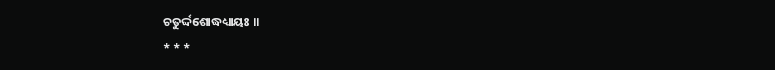ଚତୁର୍ଦ୍ଦଶୋଦ୍ଧଧ୍ୟାୟଃ ॥
* * *